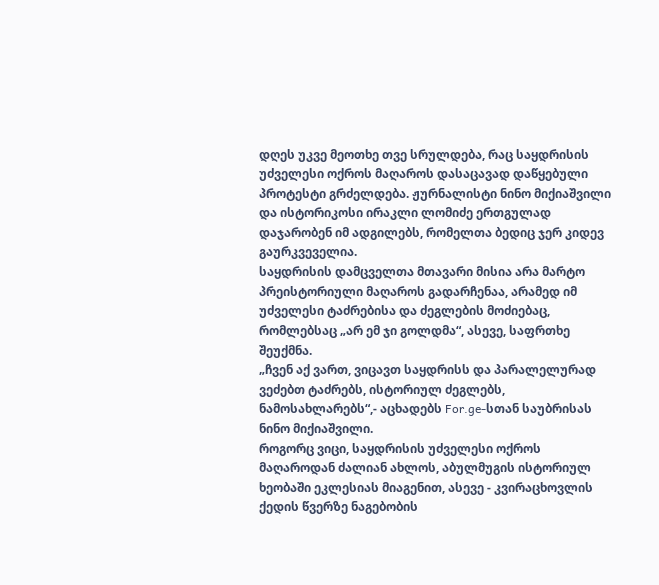დღეს უკვე მეოთხე თვე სრულდება, რაც საყდრისის უძველესი ოქროს მაღაროს დასაცავად დაწყებული პროტესტი გრძელდება. ჟურნალისტი ნინო მიქიაშვილი და ისტორიკოსი ირაკლი ლომიძე ერთგულად დაჯარობენ იმ ადგილებს, რომელთა ბედიც ჯერ კიდევ გაურკვეველია.
საყდრისის დამცველთა მთავარი მისია არა მარტო პრეისტორიული მაღაროს გადარჩენაა, არამედ იმ უძველესი ტაძრებისა და ძეგლების მოძიებაც, რომლებსაც „არ ემ ჯი გოლდმა“, ასევე, საფრთხე შეუქმნა.
„ჩვენ აქ ვართ, ვიცავთ საყდრისს და პარალელურად ვეძებთ ტაძრებს, ისტორიულ ძეგლებს, ნამოსახლარებს“,- აცხადებს For.ge-სთან საუბრისას ნინო მიქიაშვილი.
როგორც ვიცი, საყდრისის უძველესი ოქროს მაღაროდან ძალიან ახლოს, აბულმუგის ისტორიულ ხეობაში ეკლესიას მიაგენით, ასევე - კვირაცხოვლის ქედის წვერზე ნაგებობის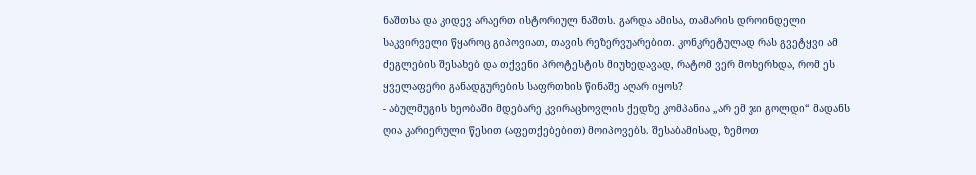ნაშთსა და კიდევ არაერთ ისტორიულ ნაშთს. გარდა ამისა, თამარის დროინდელი საკვირველი წყაროც გიპოვიათ, თავის რეზერვუარებით. კონკრეტულად რას გვეტყვი ამ ძეგლების შესახებ და თქვენი პროტესტის მიუხედავად, რატომ ვერ მოხერხდა, რომ ეს ყველაფერი განადგურების საფრთხის წინაშე აღარ იყოს?
- აბულმუგის ხეობაში მდებარე კვირაცხოვლის ქედზე კომპანია „არ ემ ჯი გოლდი“ მადანს ღია კარიერული წესით (აფეთქებებით) მოიპოვებს. შესაბამისად, ზემოთ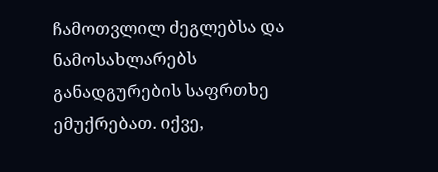ჩამოთვლილ ძეგლებსა და ნამოსახლარებს განადგურების საფრთხე ემუქრებათ. იქვე,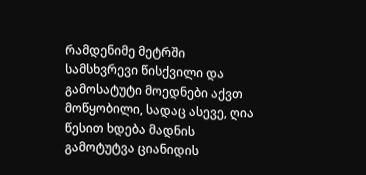რამდენიმე მეტრში სამსხვრევი წისქვილი და გამოსატუტი მოედნები აქვთ მოწყობილი, სადაც ასევე, ღია წესით ხდება მადნის გამოტუტვა ციანიდის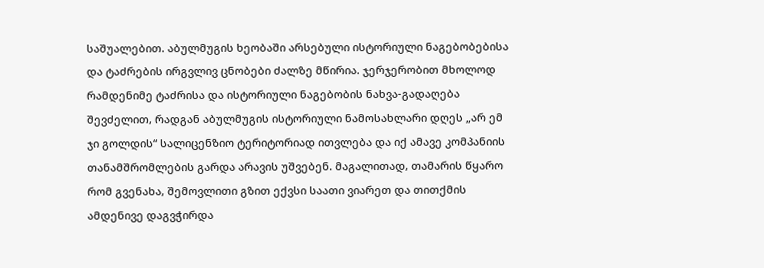საშუალებით. აბულმუგის ხეობაში არსებული ისტორიული ნაგებობებისა და ტაძრების ირგვლივ ცნობები ძალზე მწირია. ჯერჯერობით მხოლოდ რამდენიმე ტაძრისა და ისტორიული ნაგებობის ნახვა-გადაღება შევძელით, რადგან აბულმუგის ისტორიული ნამოსახლარი დღეს „არ ემ ჯი გოლდის“ სალიცენზიო ტერიტორიად ითვლება და იქ ამავე კომპანიის თანამშრომლების გარდა არავის უშვებენ. მაგალითად, თამარის წყარო რომ გვენახა, შემოვლითი გზით ექვსი საათი ვიარეთ და თითქმის ამდენივე დაგვჭირდა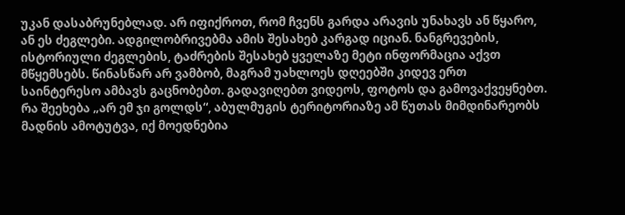უკან დასაბრუნებლად. არ იფიქროთ, რომ ჩვენს გარდა არავის უნახავს ან წყარო, ან ეს ძეგლები. ადგილობრივებმა ამის შესახებ კარგად იციან. ნანგრევების, ისტორიული ძეგლების, ტაძრების შესახებ ყველაზე მეტი ინფორმაცია აქვთ მწყემსებს. წინასწარ არ ვამბობ, მაგრამ უახლოეს დღეებში კიდევ ერთ საინტერესო ამბავს გაცნობებთ. გადავიღებთ ვიდეოს, ფოტოს და გამოვაქვეყნებთ.
რა შეეხება „არ ემ ჯი გოლდს“, აბულმუგის ტერიტორიაზე ამ წუთას მიმდინარეობს მადნის ამოტუტვა, იქ მოედნებია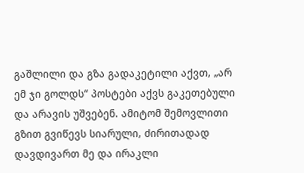გაშლილი და გზა გადაკეტილი აქვთ, „არ ემ ჯი გოლდს“ პოსტები აქვს გაკეთებული და არავის უშვებენ. ამიტომ შემოვლითი გზით გვიწევს სიარული, ძირითადად დავდივართ მე და ირაკლი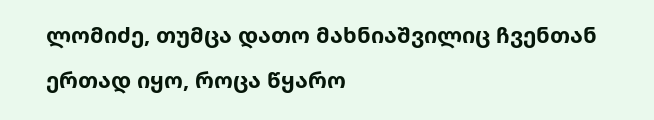ლომიძე, თუმცა დათო მახნიაშვილიც ჩვენთან ერთად იყო, როცა წყარო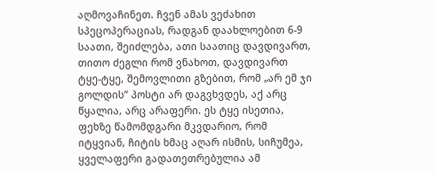აღმოვაჩინეთ. ჩვენ ამას ვეძახით სპეცოპერაციას, რადგან დაახლოებით 6-9 საათი, შეიძლება, ათი საათიც დავდივართ, თითო ძეგლი რომ ვნახოთ, დავდივართ ტყე-ტყე, შემოვლითი გზებით, რომ „არ ემ ჯი გოლდის“ პოსტი არ დაგვხვდეს, აქ არც წყალია, არც არაფერი. ეს ტყე ისეთია, ფეხზე წამომდგარი მკვდარიო, რომ იტყვიან, ჩიტის ხმაც აღარ ისმის, სიჩუმეა, ყველაფერი გადათეთრებულია ამ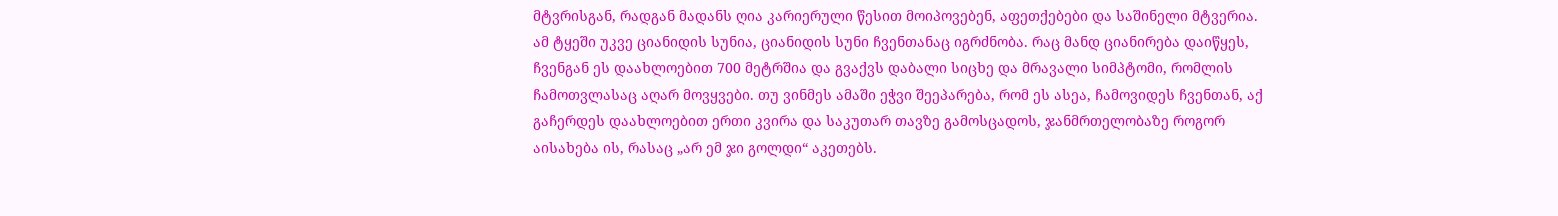მტვრისგან, რადგან მადანს ღია კარიერული წესით მოიპოვებენ, აფეთქებები და საშინელი მტვერია. ამ ტყეში უკვე ციანიდის სუნია, ციანიდის სუნი ჩვენთანაც იგრძნობა. რაც მანდ ციანირება დაიწყეს, ჩვენგან ეს დაახლოებით 700 მეტრშია და გვაქვს დაბალი სიცხე და მრავალი სიმპტომი, რომლის ჩამოთვლასაც აღარ მოვყვები. თუ ვინმეს ამაში ეჭვი შეეპარება, რომ ეს ასეა, ჩამოვიდეს ჩვენთან, აქ გაჩერდეს დაახლოებით ერთი კვირა და საკუთარ თავზე გამოსცადოს, ჯანმრთელობაზე როგორ აისახება ის, რასაც „არ ემ ჯი გოლდი“ აკეთებს.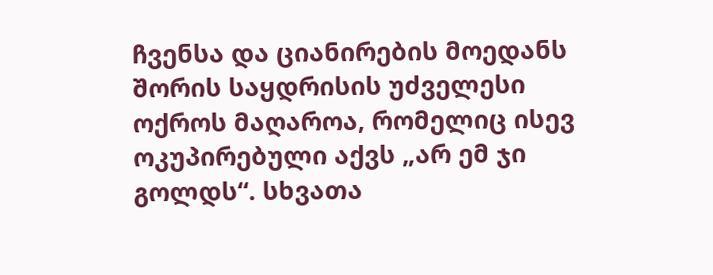ჩვენსა და ციანირების მოედანს შორის საყდრისის უძველესი ოქროს მაღაროა, რომელიც ისევ ოკუპირებული აქვს „არ ემ ჯი გოლდს“. სხვათა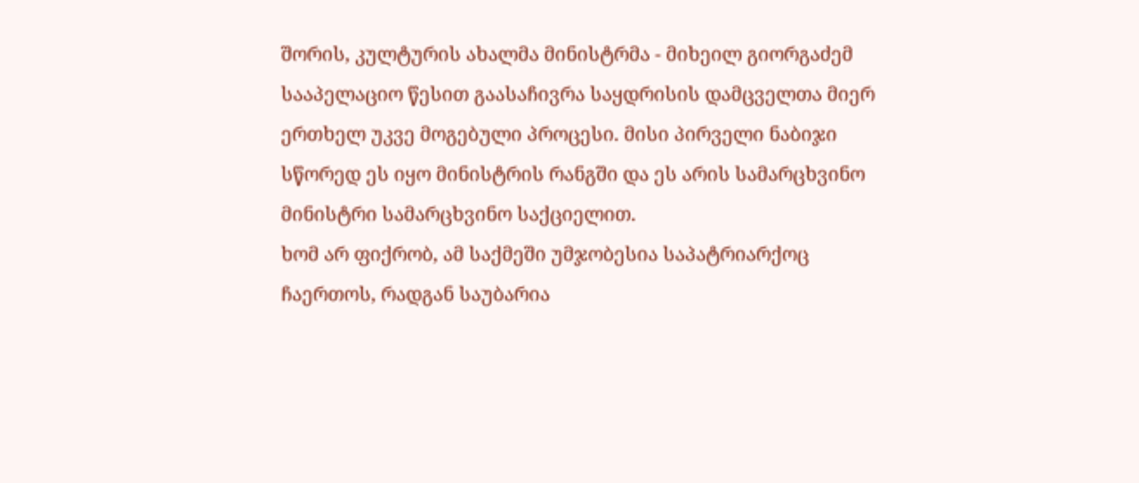შორის, კულტურის ახალმა მინისტრმა - მიხეილ გიორგაძემ სააპელაციო წესით გაასაჩივრა საყდრისის დამცველთა მიერ ერთხელ უკვე მოგებული პროცესი. მისი პირველი ნაბიჯი სწორედ ეს იყო მინისტრის რანგში და ეს არის სამარცხვინო მინისტრი სამარცხვინო საქციელით.
ხომ არ ფიქრობ, ამ საქმეში უმჯობესია საპატრიარქოც ჩაერთოს, რადგან საუბარია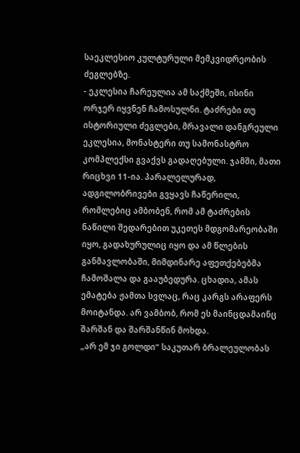საეკლესიო კულტურული მემკვიდრეობის ძეგლებზე.
- ეკლესია ჩარეულია ამ საქმეში, ისინი ორჯერ იყვნენ ჩამოსულნი. ტაძრები თუ ისტორიული ძეგლები, მრავალი დანგრეული ეკლესია, მონასტერი თუ სამონასტრო კომპლექსი გვაქვს გადაღებული. ჯამში, მათი რიცხვი 11-ია. პარალელურად, ადგილობრივები გვყავს ჩაწერილი, რომლებიც ამბობენ, რომ ამ ტაძრების ნაწილი შედარებით უკეთეს მდგომარეობაში იყო, გადახურულიც იყო და ამ წლების განმავლობაში, მიმდინარე აფეთქებებმა ჩამოშალა და გააუბედურა. ცხადია, ამას ემატება ჟამთა სვლაც, რაც კარგს არაფერს მოიტანდა. არ ვამბობ, რომ ეს მაინცდამაინც შარშან და შარშანწინ მოხდა.
„არ ემ ჯი გოლდი“ საკუთარ ბრალეულობას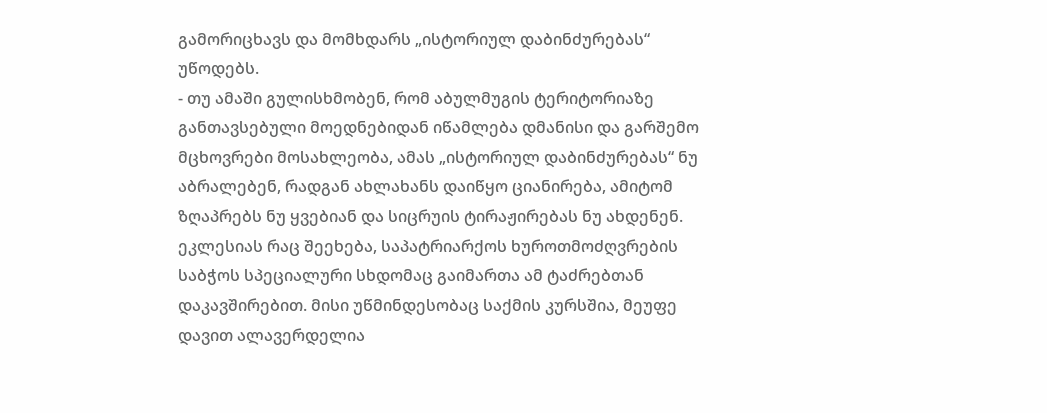გამორიცხავს და მომხდარს „ისტორიულ დაბინძურებას“ უწოდებს.
- თუ ამაში გულისხმობენ, რომ აბულმუგის ტერიტორიაზე განთავსებული მოედნებიდან იწამლება დმანისი და გარშემო მცხოვრები მოსახლეობა, ამას „ისტორიულ დაბინძურებას“ ნუ აბრალებენ, რადგან ახლახანს დაიწყო ციანირება, ამიტომ ზღაპრებს ნუ ყვებიან და სიცრუის ტირაჟირებას ნუ ახდენენ. ეკლესიას რაც შეეხება, საპატრიარქოს ხუროთმოძღვრების საბჭოს სპეციალური სხდომაც გაიმართა ამ ტაძრებთან დაკავშირებით. მისი უწმინდესობაც საქმის კურსშია, მეუფე დავით ალავერდელია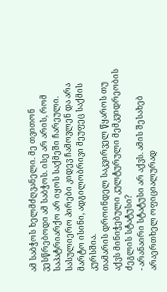ამ საბჭოს ხელმძღვანელი. მე თვითონ ვესწრებოდი ამ საბჭოს. ისე არ არის, რომ საპატრიარქო არ იყოს საქმეში ჩარეული. სასულიერო პირები კიდევ ჩამოვლენ და არა მარტო ისინი, ადგილობრივი მეუფეც საქმის კურსშია.
თამარის დროინდელ საკვირველ წყაროს თუ აქვს მინიჭებული კულტურული მემკვიდრეობის ძეგლის სტატუსი?
- არანაირი სტატუსი არ აქვს. ამის შესახებ არაერთხელ ოფიციალურად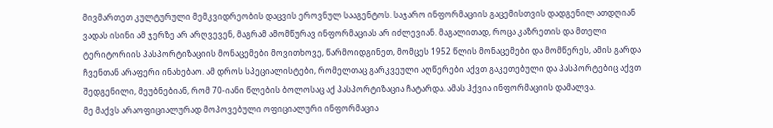მივმართეთ კულტურული მემკვიდრეობის დაცვის ეროვნულ სააგენტოს. საჯარო ინფორმაციის გაცემისთვის დადგენილ ათდღიან ვადას ისინი ამ ჯერზე არ არღვევენ, მაგრამ ამომწურავ ინფორმაციას არ იძლევიან. მაგალითად, როცა კაზრეთის და მთელი ტერიტორიის პასპორტიზაციის მონაცემები მოვითხოვე, წარმოიდგინეთ, მომცეს 1952 წლის მონაცემები და მომწერეს, ამის გარდა ჩვენთან არაფერი ინახებაო. ამ დროს სპეციალისტები, რომელთაც გარკვეული აღწერები აქვთ გაკეთებული და პასპორტებიც აქვთ შედგენილი, მეუბნებიან, რომ 70-იანი წლების ბოლოსაც აქ პასპორტიზაცია ჩატარდა. ამას ჰქვია ინფორმაციის დამალვა.
მე მაქვს არაოფიციალურად მოპოვებული ოფიციალური ინფორმაცია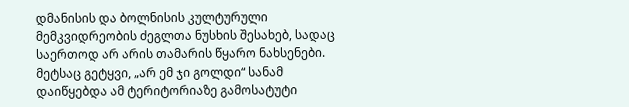დმანისის და ბოლნისის კულტურული მემკვიდრეობის ძეგლთა ნუსხის შესახებ, სადაც საერთოდ არ არის თამარის წყარო ნახსენები. მეტსაც გეტყვი, „არ ემ ჯი გოლდი“ სანამ დაიწყებდა ამ ტერიტორიაზე გამოსატუტი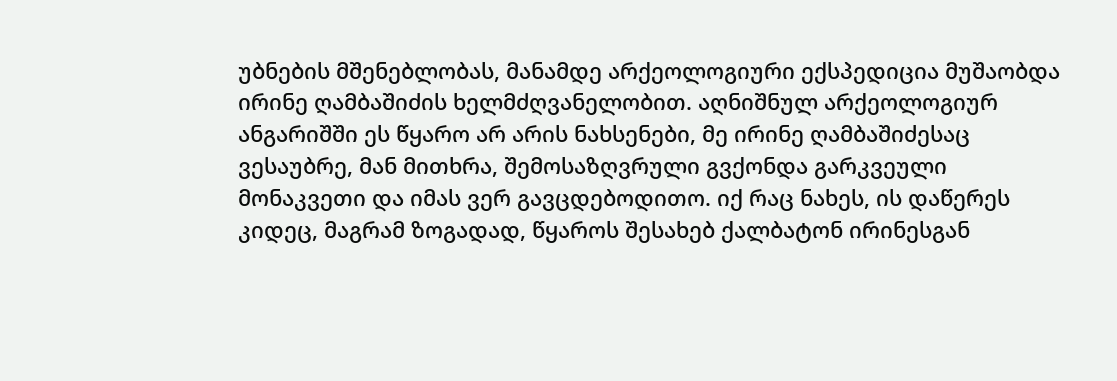უბნების მშენებლობას, მანამდე არქეოლოგიური ექსპედიცია მუშაობდა ირინე ღამბაშიძის ხელმძღვანელობით. აღნიშნულ არქეოლოგიურ ანგარიშში ეს წყარო არ არის ნახსენები, მე ირინე ღამბაშიძესაც ვესაუბრე, მან მითხრა, შემოსაზღვრული გვქონდა გარკვეული მონაკვეთი და იმას ვერ გავცდებოდითო. იქ რაც ნახეს, ის დაწერეს კიდეც, მაგრამ ზოგადად, წყაროს შესახებ ქალბატონ ირინესგან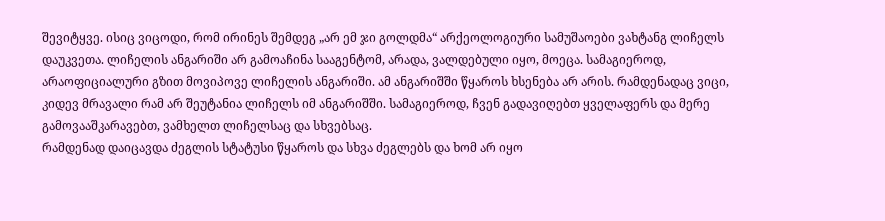შევიტყვე. ისიც ვიცოდი, რომ ირინეს შემდეგ „არ ემ ჯი გოლდმა“ არქეოლოგიური სამუშაოები ვახტანგ ლიჩელს დაუკვეთა. ლიჩელის ანგარიში არ გამოაჩინა სააგენტომ, არადა, ვალდებული იყო, მოეცა. სამაგიეროდ, არაოფიციალური გზით მოვიპოვე ლიჩელის ანგარიში. ამ ანგარიშში წყაროს ხსენება არ არის. რამდენადაც ვიცი, კიდევ მრავალი რამ არ შეუტანია ლიჩელს იმ ანგარიშში. სამაგიეროდ, ჩვენ გადავიღებთ ყველაფერს და მერე გამოვააშკარავებთ, ვამხელთ ლიჩელსაც და სხვებსაც.
რამდენად დაიცავდა ძეგლის სტატუსი წყაროს და სხვა ძეგლებს და ხომ არ იყო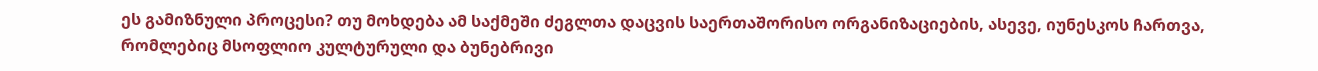ეს გამიზნული პროცესი? თუ მოხდება ამ საქმეში ძეგლთა დაცვის საერთაშორისო ორგანიზაციების, ასევე, იუნესკოს ჩართვა, რომლებიც მსოფლიო კულტურული და ბუნებრივი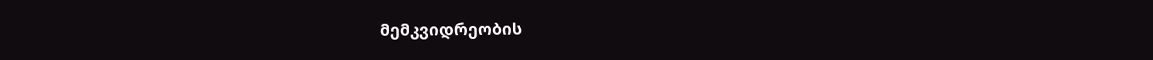მემკვიდრეობის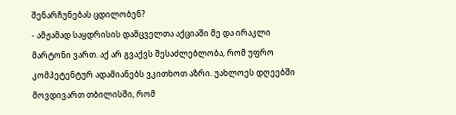შენარჩუნებას ცდილობენ?
- ამჟამად საყდრისის დამცველთა აქციაში მე და ირაკლი მარტონი ვართ. აქ არ გვაქვს შესაძლებლობა, რომ უფრო კომპეტენტურ ადამიანებს ვკითხოთ აზრი. უახლოეს დღეებში მოვდივართ თბილისში, რომ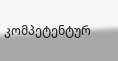კომპეტენტურ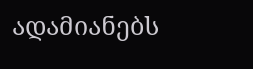ადამიანებს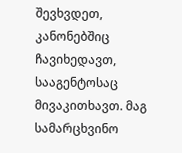შევხვდეთ, კანონებშიც ჩავიხედავთ, სააგენტოსაც მივაკითხავთ. მაგ სამარცხვინო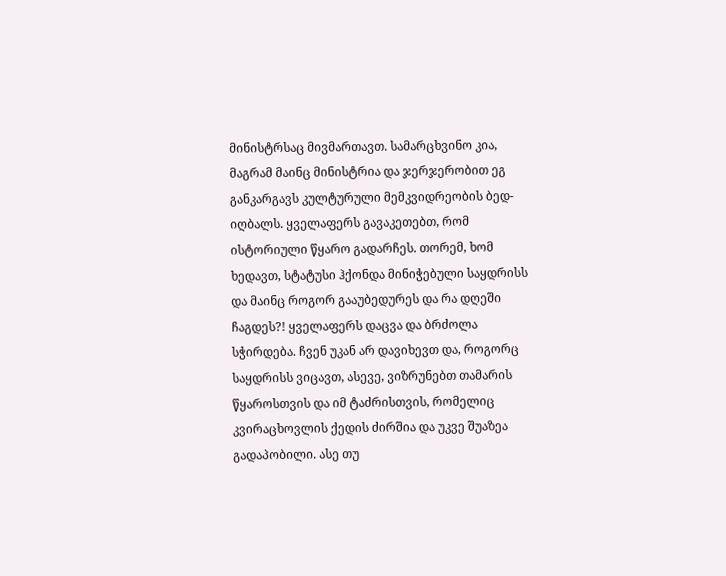მინისტრსაც მივმართავთ. სამარცხვინო კია, მაგრამ მაინც მინისტრია და ჯერჯერობით ეგ განკარგავს კულტურული მემკვიდრეობის ბედ-იღბალს. ყველაფერს გავაკეთებთ, რომ ისტორიული წყარო გადარჩეს. თორემ, ხომ ხედავთ, სტატუსი ჰქონდა მინიჭებული საყდრისს და მაინც როგორ გააუბედურეს და რა დღეში ჩაგდეს?! ყველაფერს დაცვა და ბრძოლა სჭირდება. ჩვენ უკან არ დავიხევთ და, როგორც საყდრისს ვიცავთ, ასევე, ვიზრუნებთ თამარის წყაროსთვის და იმ ტაძრისთვის, რომელიც კვირაცხოვლის ქედის ძირშია და უკვე შუაზეა გადაპობილი. ასე თუ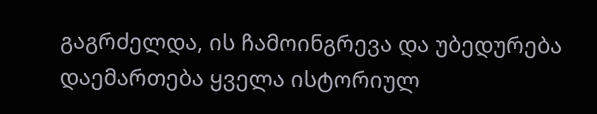გაგრძელდა, ის ჩამოინგრევა და უბედურება დაემართება ყველა ისტორიულ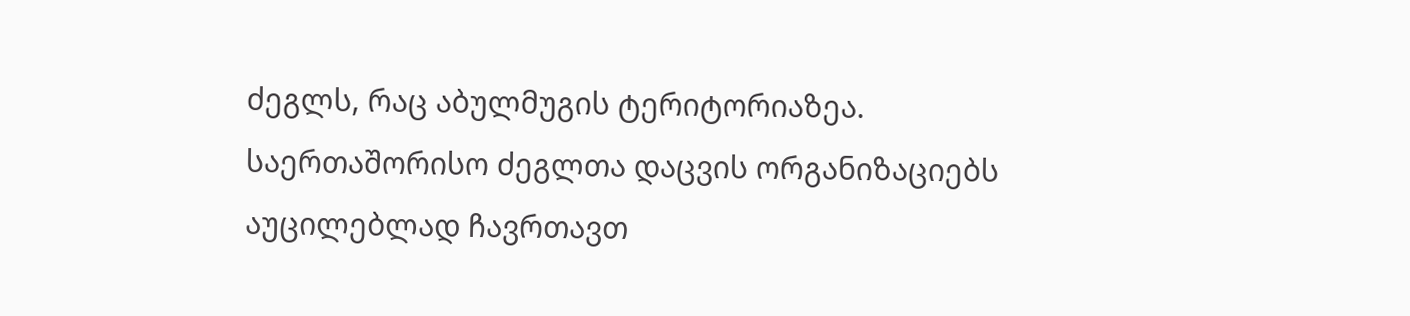ძეგლს, რაც აბულმუგის ტერიტორიაზეა. საერთაშორისო ძეგლთა დაცვის ორგანიზაციებს აუცილებლად ჩავრთავთ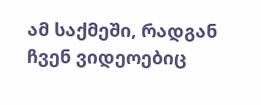ამ საქმეში, რადგან ჩვენ ვიდეოებიც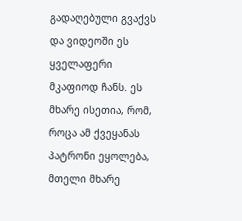გადაღებული გვაქვს და ვიდეოში ეს ყველაფერი მკაფიოდ ჩანს. ეს მხარე ისეთია, რომ, როცა ამ ქვეყანას პატრონი ეყოლება, მთელი მხარე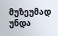მუზეუმად უნდა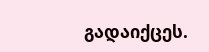გადაიქცეს.